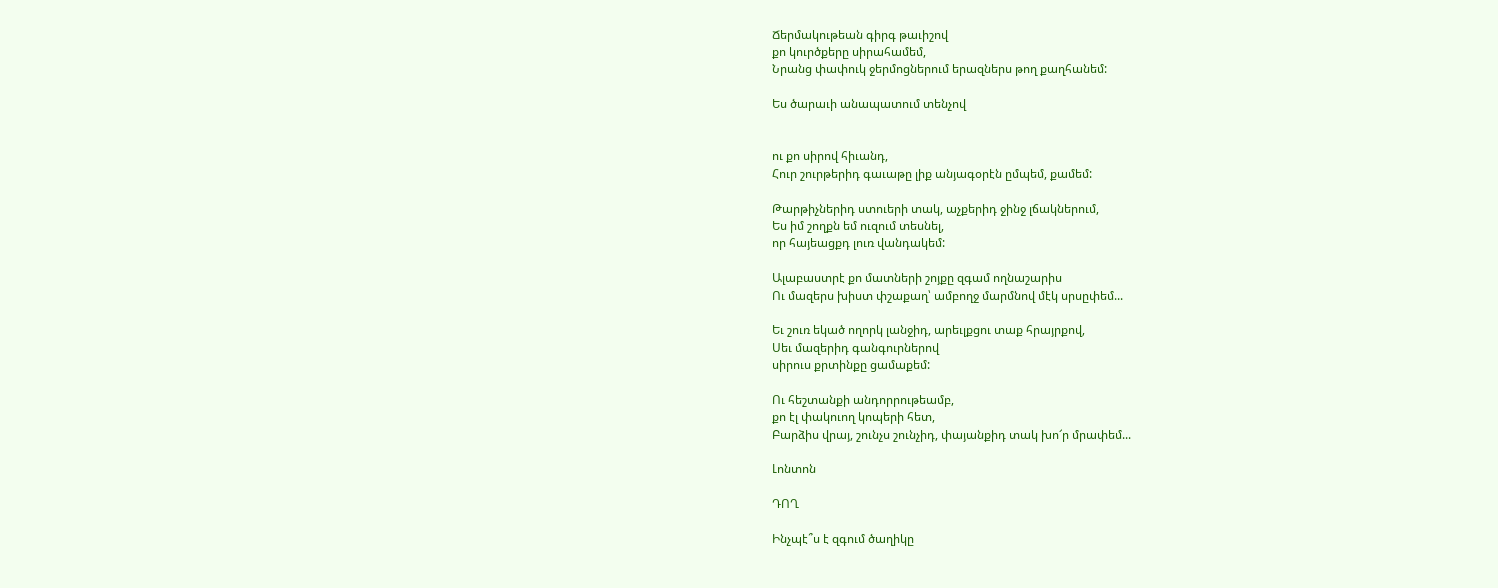Ճերմակութեան գիրգ թաւիշով
քո կուրծքերը սիրահամեմ,
Նրանց փափուկ ջերմոցներում երազներս թող քաղհանեմ:

Ես ծարաւի անապատում տենչով


ու քո սիրով հիւանդ,
Հուր շուրթերիդ գաւաթը լիք անյագօրէն ըմպեմ, քամեմ:

Թարթիչներիդ ստուերի տակ, աչքերիդ ջինջ լճակներում,
Ես իմ շողքն եմ ուզում տեսնել,
որ հայեացքդ լուռ վանդակեմ:

Ալաբաստրէ քո մատների շոյքը զգամ ողնաշարիս
Ու մազերս խիստ փշաքաղ՝ ամբողջ մարմնով մէկ սրսըփեմ...

Եւ շուռ եկած ողորկ լանջիդ, արեւլքցու տաք հրայրքով,
Սեւ մազերիդ գանգուրներով
սիրուս քրտինքը ցամաքեմ:

Ու հեշտանքի անդորրութեամբ,
քո էլ փակուող կոպերի հետ,
Բարձիս վրայ, շունչս շունչիդ, փայանքիդ տակ խո՜ր մրափեմ...

Լոնտոն

ԴՈՂ

Ինչպէ՞ս է զգում ծաղիկը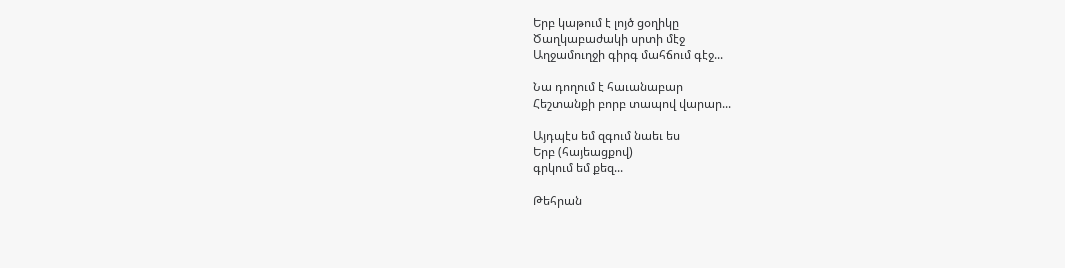Երբ կաթում է լոյծ ցօղիկը
Ծաղկաբաժակի սրտի մէջ
Աղջամուղջի գիրգ մահճում գէջ...

Նա դողում է հաւանաբար
Հեշտանքի բորբ տապով վարար...

Այդպէս եմ զգում նաեւ ես
Երբ (հայեացքով)
գրկում եմ քեզ...

Թեհրան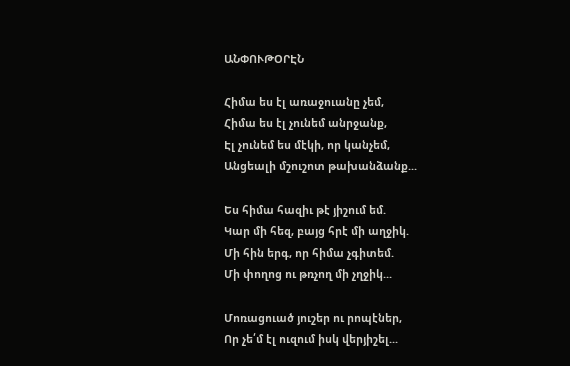ԱՆՓՈՒԹՕՐԷՆ

Հիմա ես էլ առաջուանը չեմ,
Հիմա ես էլ չունեմ անրջանք,
Էլ չունեմ ես մէկի, որ կանչեմ,
Անցեալի մշուշոտ թախանձանք...

Ես հիմա հազիւ թէ յիշում եմ.
Կար մի հեզ, բայց հրէ մի աղջիկ.
Մի հին երգ, որ հիմա չգիտեմ.
Մի փողոց ու թռչող մի չղջիկ...

Մոռացուած յուշեր ու րոպէներ,
Որ չե՛մ էլ ուզում իսկ վերյիշել...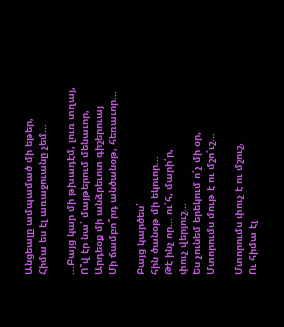Անցեալը ամպամած մի եթեր,
Հիմա ես էլ առաջուանը չեմ...

...Բայց կար մի թխադէմ, լուռ տղայ,
Ո՞վ էր նա՝ մայթերում մենաւոր,
Արդեօք մի անձրեւոտ գիշերուայ
Մի ճամբո՞րդ անծանօթ, հեռաւոր...

Բայց կարծես՝
հին ծանօթ մի եկուոր...
Թէ ինչ որ... ու՛հ, մարի՛ր,
փուչ վերյուշ...
Ես չունեմ երեկում ո՛չ մի օր,
Մտորումս մութ է ու մշո՜ւշ...

Մտորումս փուչ է ու մշուշ,
Ու հիմա էլ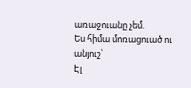առաջուանը չեմ.
Ես հիմա մոռացուած ու անյուշ՝
Էլ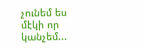չունեմ ես մէկի որ կանչեմ...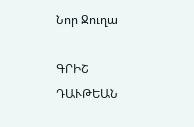Նոր Ջուղա

ԳՐԻՇ ԴԱՒԹԵԱՆ